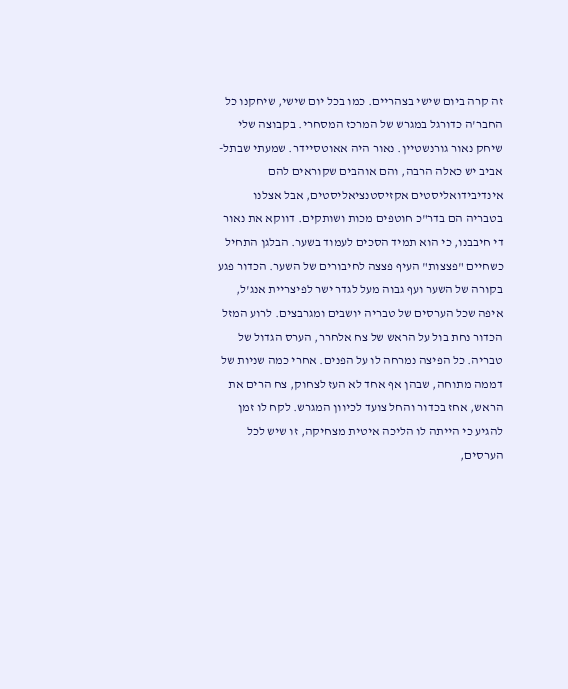זה קרה ביום שישי בצהריים. כמו בכל יום שישי, שיחקנו כל החבר'ה כדורגל במגרש של המרכז המסחרי. בקבוצה שלי שיחק נאור גורנשטיין. נאור היה אאוטסיידר. שמעתי שבתל-אביב יש כאלה הרבה, והם אוהבים שקוראים להם אינדיבידואליסטים אקזיסטנציאליסטים, אבל אצלנו בטבריה הם בדר"כ חוטפים מכות ושותקים. דווקא את נאור די חיבבנו, כי הוא תמיד הסכים לעמוד בשער. הבלגן התחיל כשחיים "פצצות" העיף פצצה לחיבורים של השער. הכדור פגע בקורה של השער ועף גבוה מעל לגדר ישר לפיצריית אנג'ל, איפה שכל הערסים של טבריה יושבים ומגרבצים. לרוע המזל הכדור נחת בול על הראש של צח אלחרר, הערס הגדול של טבריה. כל הפיצה נמרחה לו על הפנים. אחרי כמה שניות של דממה מתוחה, שבהן אף אחד לא העז לצחוק, צח הרים את הראש, אחז בכדור והחל צועד לכיוון המגרש. לקח לו זמן להגיע כי הייתה לו הליכה איטית מצחיקה, זו שיש לכל הערסים,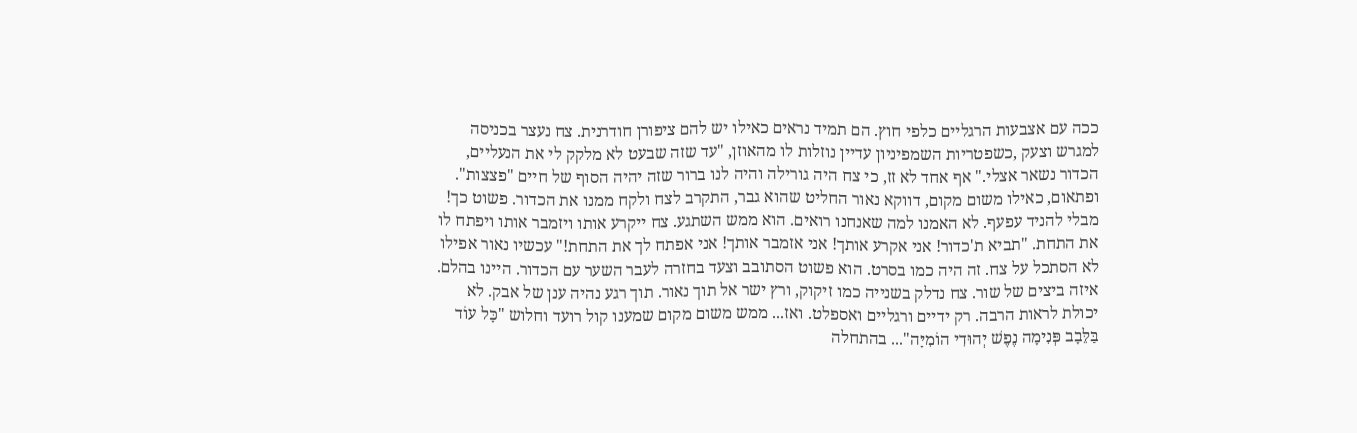ככה עם אצבעות הרגליים כלפי חוץ. הם תמיד נראים כאילו יש להם ציפורן חודרנית. צח נעצר בכניסה למגרש וצעק ,כשפטריות השמפיניון עדיין נוזלות לו מהאוזן, "עד שזה שבעט לא מלקק לי את הנעליים, הכדור נשאר אצלי." אף אחד לא זז, כי צח היה גורילה והיה לנו ברור שזה יהיה הסוף של חיים "פצצות". ופתאום, כאילו משום מקום, דווקא נאור החליט שהוא גבר, התקרב לצח ולקח ממנו את הכדור. פשוט כך! מבלי להניד עפעף. לא האמנו למה שאנחנו רואים. הוא ממש השתגע. צח ייקרע אותו ויזמבר אותו ויפתח לו את התחת. "תביא ת'כדור! אני אקרע אותך! אני אזמבר אותך! אני אפתח לך את התחת!" עכשיו נאור אפילו לא הסתכל על צח. זה היה כמו בסרט. הוא פשוט הסתובב וצעד בחזרה לעבר השער עם הכדור. היינו בהלם. איזה ביצים של שור. צח נדלק בשנייה כמו זיקוק, ורץ ישר אל תוך נאור. תוך רגע נהיה ענן של אבק. לא יכולת לראות הרבה. רק ידיים ורגליים ואספלט. ואז... ממש משום מקום שמענו קול רועד וחלוש "כָּל עוֹד בַּלֵּבָב פְּנִימָה נֶפֶשׁ יְהוּדִי הוֹמִיָּה"... בהתחלה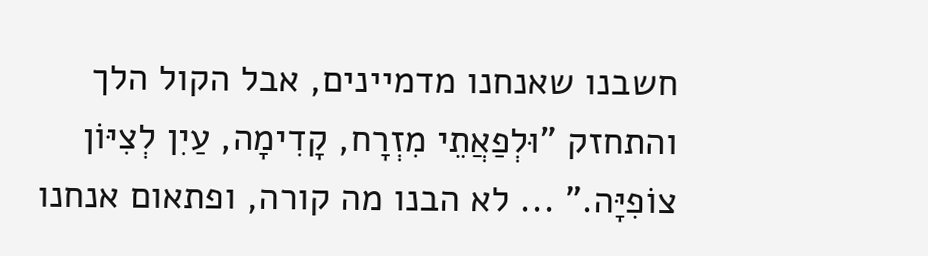חשבנו שאנחנו מדמיינים, אבל הקול הלך והתחזק "וּלְפַאֲתֵי מִזְרָח, קָדִימָה, עַיִן לְצִיּוֹן צוֹפִיָּה." ... לא הבנו מה קורה, ופתאום אנחנו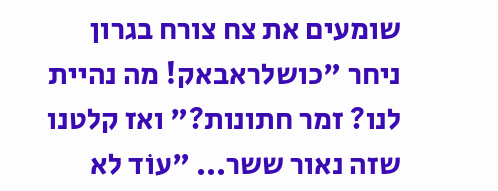שומעים את צח צורח בגרון ניחר "כושלראבאק! מה נהיית לנו? זמר חתונות?" ואז קלטנו שזה נאור ששר... "עוֹד לא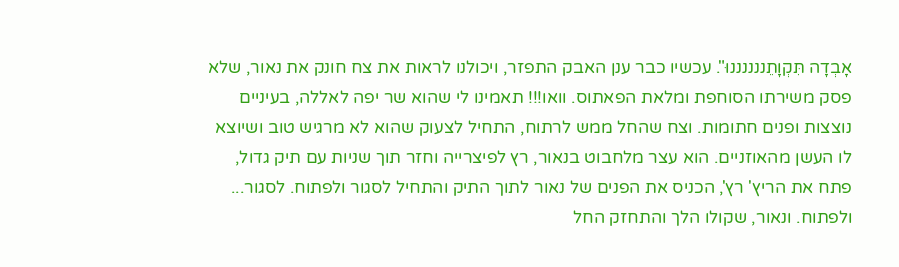אָבְדָה תִּקְוָתֵננננננוּ". עכשיו כבר ענן האבק התפזר, ויכולנו לראות את צח חונק את נאור, שלא פסק משירתו הסוחפת ומלאת הפאתוס. וואו!!! תאמינו לי שהוא שר יפה לאללה, בעיניים נוצצות ופנים חתומות. וצח שהחל ממש לרתוח, התחיל לצעוק שהוא לא מרגיש טוב ושיוצא לו העשן מהאוזניים. הוא עצר מלחבוט בנאור, רץ לפיצרייה וחזר תוך שניות עם תיק גדול, פתח את הריץ' רץ', הכניס את הפנים של נאור לתוך התיק והתחיל לסגור ולפתוח. לסגור... ולפתוח. ונאור, שקולו הלך והתחזק החל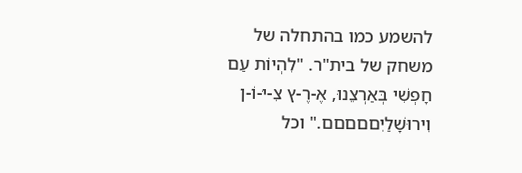להשמע כמו בהתחלה של משחק של בית"ר. "לִהְיוֹת עַם חָפְשִׁי בְּאַרְצֵנוּ, אֶ-רֶ-ץ צִ-יּ-וֹ-ן וִירוּשָׁלַיִםםםםם." וכל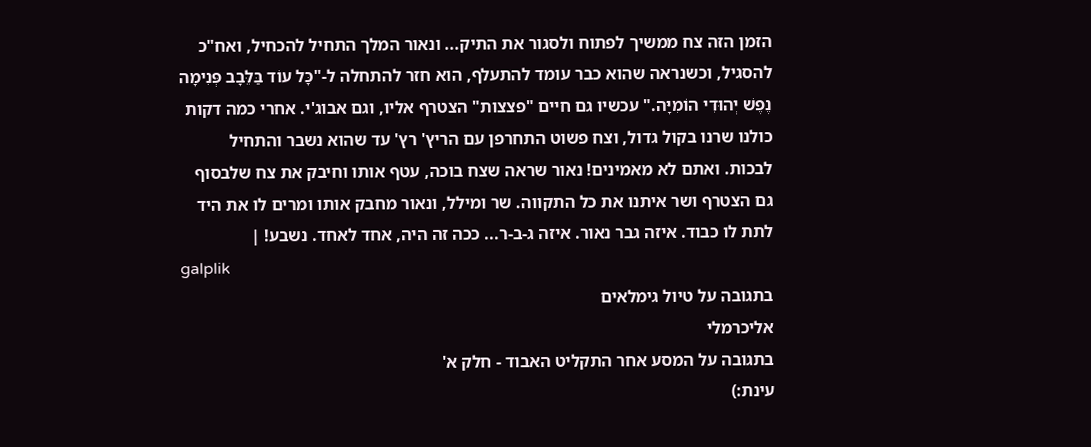הזמן הזה צח ממשיך לפתוח ולסגור את התיק... ונאור המלך התחיל להכחיל, ואח"כ להסגיל, וכשנראה שהוא כבר עומד להתעלף, הוא חזר להתחלה ל-"כָּל עוֹד בַּלֵּבָב פְּנִימָה נֶפֶשׁ יְהוּדִי הוֹמִיָּה." עכשיו גם חיים "פצצות" הצטרף אליו, וגם אבוג'י. אחרי כמה דקות כולנו שרנו בקול גדול, וצח פשוט התחרפן עם הריץ' רץ' עד שהוא נשבר והתחיל לבכות. ואתם לא מאמינים! נאור שראה שצח בוכה, עטף אותו וחיבק את צח שלבסוף גם הצטרף ושר איתנו את כל התקווה. שר ומילל, ונאור מחבק אותו ומרים לו את היד לתת לו כבוד. איזה גבר נאור. איזה ג-ב-ר... ככה זה היה, אחד לאחד. נשבע! |
galplik
בתגובה על טיול גימלאים
אליכרמלי
בתגובה על המסע אחר התקליט האבוד - חלק א'
עינת:)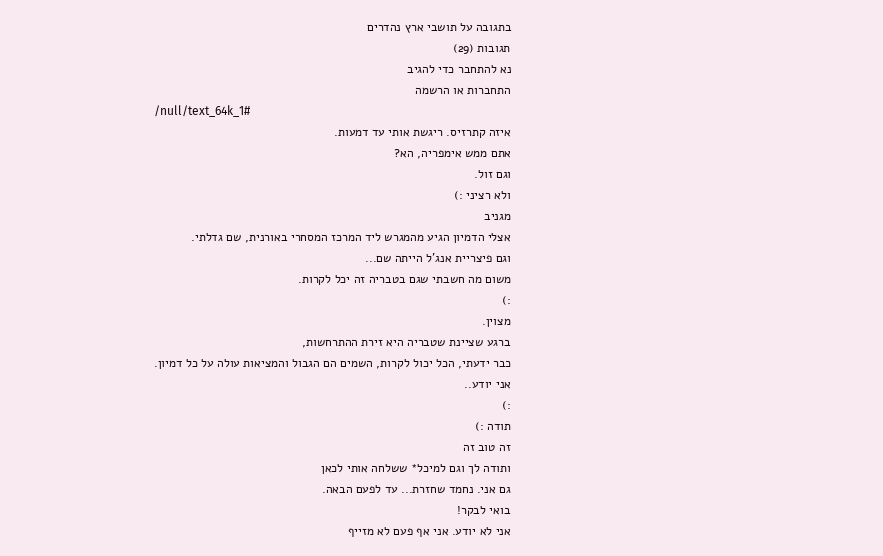בתגובה על תושבי ארץ נהדרים
תגובות (29)
נא להתחבר כדי להגיב
התחברות או הרשמה
/null/text_64k_1#
איזה קתרזיס. ריגשת אותי עד דמעות.
אתם ממש אימפריה, הא?
וגם זול.
ולא רציני :)
מגניב
אצלי הדמיון הגיע מהמגרש ליד המרכז המסחרי באורנית, שם גדלתי.
וגם פיצריית אנג'ל הייתה שם...
משום מה חשבתי שגם בטבריה זה יכל לקרות.
:)
מצוין.
ברגע שציינת שטבריה היא זירת ההתרחשות,
כבר ידעתי, הכל יכול לקרות, השמים הם הגבול והמציאות עולה על כל דמיון.
אני יודע..
:)
תודה :)
זה טוב זה
ותודה לך וגם למיכל* ששלחה אותי לכאן
גם אני. נחמד שחזרת... עד לפעם הבאה.
בואי לבקר!
אני לא יודע. אני אף פעם לא מזייף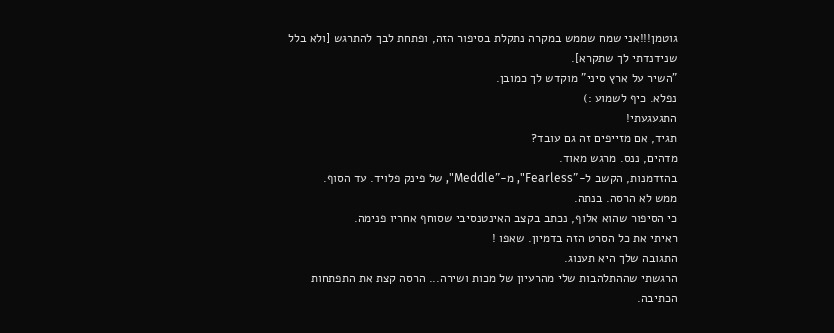גוטמן!!!אני שמח שממש במקרה נתקלת בסיפור הזה, ופתחת לבך להתרגש [ולא בלל שנידנדתי לך שתקרא].
"השיר על ארץ סיני" מוקדש לך כמובן.
נפלא. כיף לשמוע :)
התגעגעתי!
תגיד, אם מזייפים זה גם עובד?
מדהים, ננס. מרגש מאוד.
בהזדמנות, הקשב ל-"Fearless", מ-"Meddle", של פינק פלויד. עד הסוף.
ממש לא הרסה. בנתה.
כי הסיפור שהוא אלוף, נכתב בקצב האינטנסיבי שסוחף אחריו פנימה.
ראיתי את כל הסרט הזה בדמיון. שאפו !
התגובה שלך היא תענוג.
הרגשתי שההתלהבות שלי מהרעיון של מכות ושירה... הרסה קצת את התפתחות הכתיבה.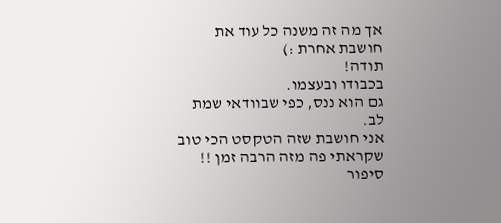אך מה זה משנה כל עוד את חושבת אחרת :)
תודה!
בכבודו ובעצמו.
גם הוא ננס, כפי שבוודאי שמת לב.
אני חושבת שזה הטקסט הכי טוב שקראתי פה מזה הרבה זמן !!
סיפור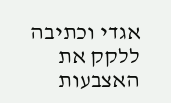אגדי וכתיבה ללקק את האצבעות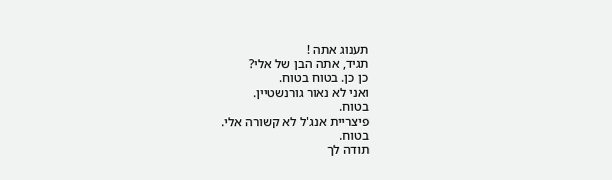תענוג אתה !
תגיד, אתה הבן של אלי?
כן כן. בטוח בטוח.
ואני לא נאור גורנשטיין.
בטוח.
פיצריית אנג'ל לא קשורה אלי.
בטוח.
תודה לך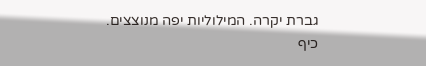גברת יקרה. המילוליות יפה מנוצצים.
כיף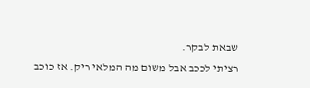שבאת לבקר.
רציתי לככב אבל משום מה המלאי ריק. אז כוכב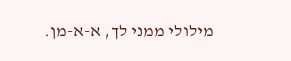מילולי ממני לך, א-א-מן.